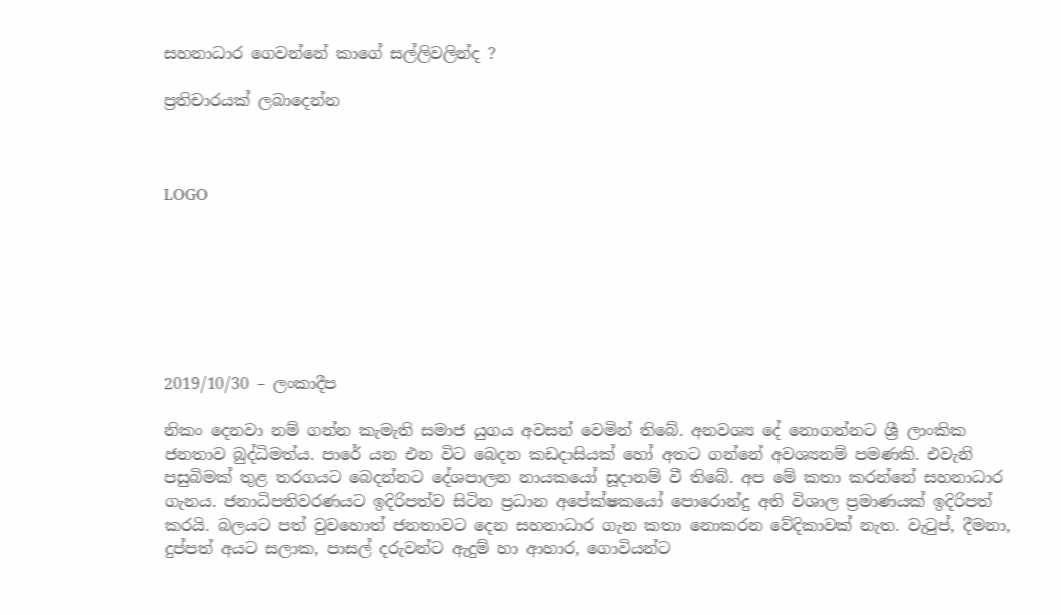සහනාධාර ගෙවන්නේ කාගේ සල්ලිවලින්ද ?

ප්‍රතිචාරයක් ලබාදෙන්න



LOGO







2019/10/30 – ලංකාදීප

නිකං දෙනවා නම් ගන්න කැමැති සමාජ යුගය අවසන් වෙමින් තිබේ. අනවශ්‍ය දේ නොගන්නට ශ්‍රී ලාංකික ජනතාව බුද්ධිමත්ය. පාරේ යන එන විට බෙදන කඩදාසියක් හෝ අතට ගන්නේ අවශ්‍යනම් පමණකි. එවැනි පසුබිමක් තුළ තරගයට බෙදන්නට දේශපාලන නායකයෝ සූදානම් වී තිබේ. අප මේ කතා කරන්නේ සහනාධාර ගැනය. ජනාධිපතිවරණයට ඉදිරිපත්ව සිටින ප්‍රධාන අපේක්ෂකයෝ පොරොන්දු අති විශාල ප්‍රමාණයක් ඉදිරිපත් කරයි. බලයට පත් වුවහොත් ජනතාවට දෙන සහනාධාර ගැන කතා නොකරන වේදිකාවක් නැත. වැටුප්, දීමනා, දුප්පත් අයට සලාක, පාසල් දරුවන්ට ඇදුම් හා ආහාර, ගොවියන්ට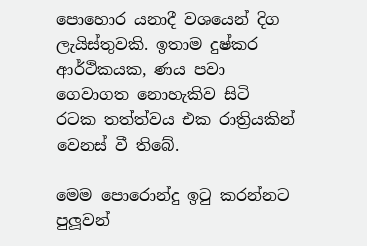පොහොර යනාදී වශයෙන් දිග ලැයිස්තුවකි. ඉතාම දුෂ්කර ආර්ථිකයක, ණය පවා ගෙවාගත නොහැකිව සිටි රටක තත්ත්වය එක රාත්‍රියකින් වෙනස් වී තිබේ.

මෙම පොරොන්දු ඉටු කරන්නට පුලූවන්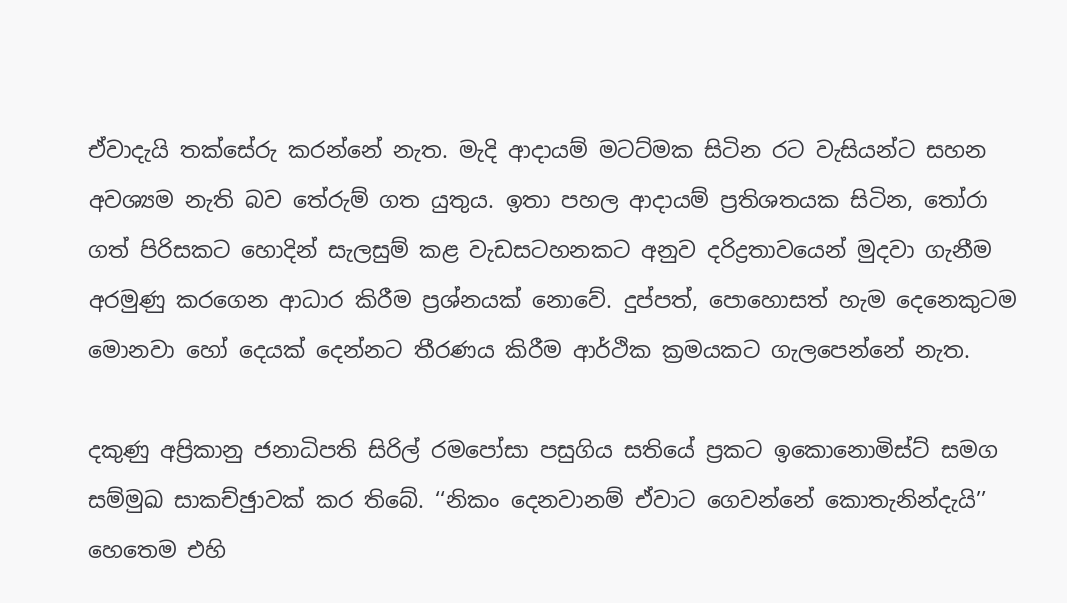ඒවාදැයි තක්සේරු කරන්නේ නැත. මැදි ආදායම් මටට්මක සිටින රට වැසියන්ට සහන අවශ්‍යම නැති බව තේරුම් ගත යුතුය. ඉතා පහල ආදායම් ප්‍රතිශතයක සිටින, තෝරා ගත් පිරිසකට හොදින් සැලසුම් කළ වැඩසටහනකට අනුව දරිද්‍රතාවයෙන් මුදවා ගැනීම අරමුණු කරගෙන ආධාර කිරීම ප්‍රශ්නයක් නොවේ. දුප්පත්, පොහොසත් හැම දෙනෙකුටම මොනවා හෝ දෙයක් දෙන්නට තීරණය කිරීම ආර්ථික ක්‍රමයකට ගැලපෙන්නේ නැත.

දකුණු අප්‍රිකානු ජනාධිපති සිරිල් රමපෝසා පසුගිය සතියේ ප්‍රකට ඉකොනොමිස්ට් සමග  සම්මුඛ සාකච්ඡුාවක් කර තිබේ. ‘‘නිකං දෙනවානම් ඒවාට ගෙවන්නේ කොතැනින්දැයි’’ හෙතෙම එහි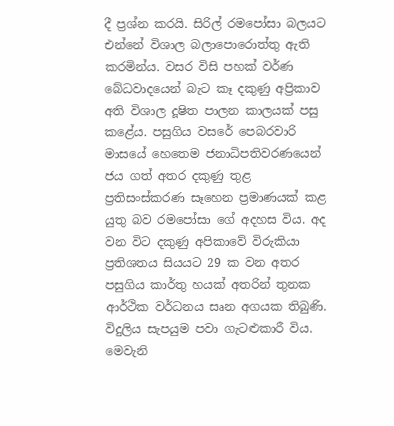දී ප්‍රශ්න කරයි. සිරිල් රමපෝසා බලයට එන්නේ විශාල බලාපොරොත්තු ඇති කරමින්ය. වසර විසි පහක් වර්ණ බේධවාදයෙන් බැට කෑ දකුණු අප්‍රිකාව අති විශාල දූෂිත පාලන කාලයක් පසු කළේය. පසුගිය වසරේ පෙබරවාරි මාසයේ හෙතෙම ජනාධිපතිවරණයෙන් ජය ගත් අතර දකුණු තුළ ප්‍රතිසංස්කරණ සෑහෙන ප්‍රමාණයක් කළ යුතු බව රමපෝසා ගේ අදහස විය. අද වන විට දකුණු අපිකාවේ විරුකියා ප්‍රතිශතය සියයට 29 ක වන අතර පසුගිය කාර්තු හයක් අතරින් තුනක ආර්ථික වර්ධනය සෘන අගයක තිබුණි. විදුලිය සැපයුම පවා ගැටළුකාරී විය. මෙවැනි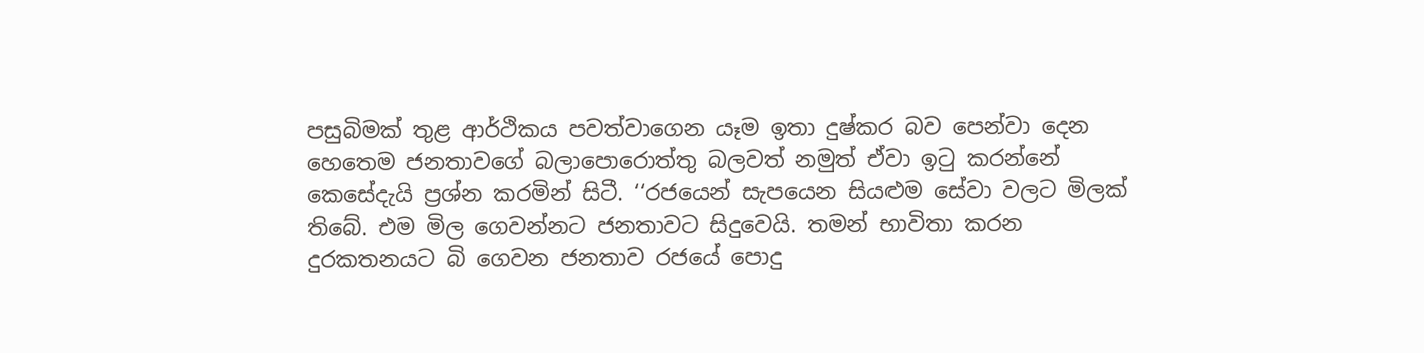පසුබිමක් තුළ ආර්ථිකය පවත්වාගෙන යෑම ඉතා දුෂ්කර බව පෙන්වා දෙන හෙතෙම ජනතාවගේ බලාපොරොත්තු බලවත් නමුත් ඒවා ඉටු කරන්නේ කෙසේදැයි ප්‍රශ්න කරමින් සිටී. ‘‘රජයෙන් සැපයෙන සියළුම සේවා වලට මිලක් තිබේ. එම මිල ගෙවන්නට ජනතාවට සිදුවෙයි. තමන් භාවිතා කරන දුරකතනයට බි ගෙවන ජනතාව රජයේ පොදු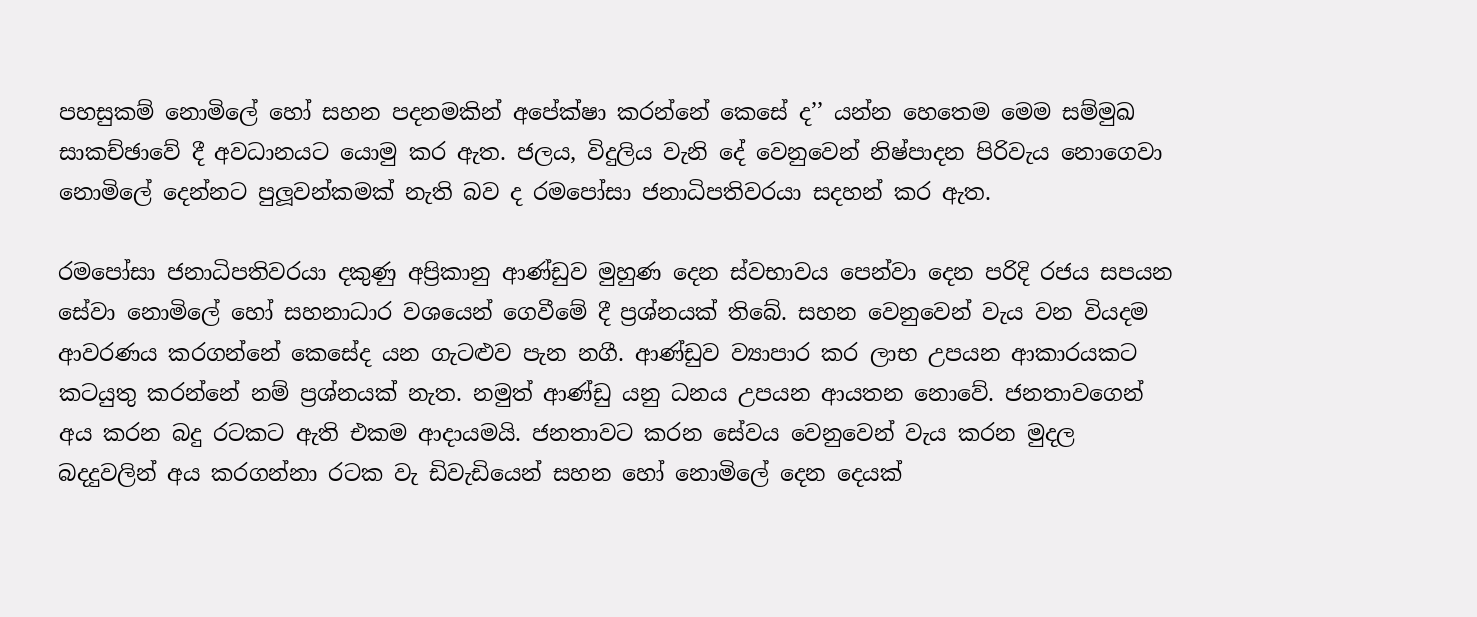පහසුකම් නොමිලේ හෝ සහන පදනමකින් අපේක්ෂා කරන්නේ කෙසේ ද’’ යන්න හෙතෙම මෙම සම්මුඛ සාකච්ඡාවේ දී අවධානයට යොමු කර ඇත. ජලය, විදුලිය වැනි දේ වෙනුවෙන් නිෂ්පාදන පිරිවැය නොගෙවා නොමිලේ දෙන්නට පුලූවන්කමක් නැති බව ද රමපෝසා ජනාධිපතිවරයා සදහන් කර ඇත.

රමපෝසා ජනාධිපතිවරයා දකුණු අප්‍රිකානු ආණ්ඩුව මුහුණ දෙන ස්වභාවය පෙන්වා දෙන පරිදි රජය සපයන සේවා නොමිලේ හෝ සහනාධාර වශයෙන් ගෙවීමේ දී ප්‍රශ්නයක් තිබේ. සහන වෙනුවෙන් වැය වන වියදම ආවරණය කරගන්නේ කෙසේද යන ගැටළුව පැන නගී. ආණ්ඩුව ව්‍යාපාර කර ලාභ උපයන ආකාරයකට කටයුතු කරන්නේ නම් ප්‍රශ්නයක් නැත. නමුත් ආණ්ඩු යනු ධනය උපයන ආයතන නොවේ. ජනතාවගෙන් අය කරන බදු රටකට ඇති එකම ආදායමයි. ජනතාවට කරන සේවය වෙනුවෙන් වැය කරන මුදල බදදුවලින් අය කරගන්නා රටක වැ ඩිවැඩියෙන් සහන හෝ නොමිලේ දෙන දෙයක්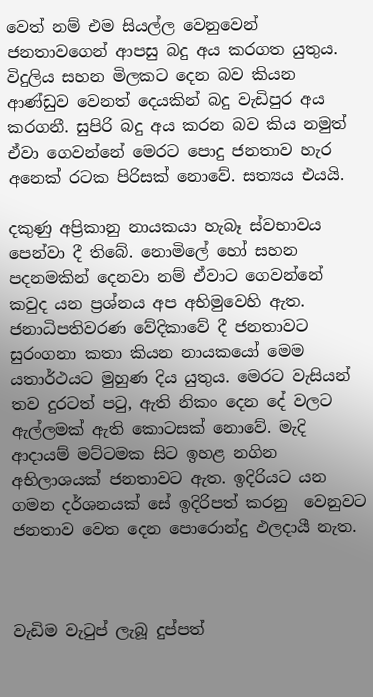වෙත් නම් එම සියල්ල වෙනුවෙන් ජනතාවගෙන් ආපසු බදු අය කරගත යුතුය. විදුලිය සහන මිලකට දෙන බව කියන ආණ්ඩුව වෙනත් දෙයකින් බදු වැඩිපුර අය කරගනී. සුපිරි බදු අය කරන බව කිය නමුත් ඒවා ගෙවන්නේ මෙරට පොදු ජනතාව හැර අනෙක් රටක පිරිසක් නොවේ. සත්‍යය එයයි.

දකුණු අප්‍රිකානු නායකයා හැබෑ ස්වභාවය පෙන්වා දී තිබේ. නොමිලේ හෝ සහන පදනමකින් දෙනවා නම් ඒවාට ගෙවන්නේ කවුද යන ප්‍රශ්නය අප අභිමුවෙහි ඇත. ජනාධිපතිවරණ වේදිකාවේ දී ජනතාවට සුරංගනා කතා කියන නායකයෝ මෙම යතාර්ථයට මුහුණ දිය යුතුය. මෙරට වැසියන් තව දුරටත් පටු, ඇති නිකං දෙන දේ වලට ඇල්ලමක් ඇති කොටසක් නොවේ. මැදි ආදායම් මට්ටමක සිට ඉහළ නගින අභිලාශයක් ජනතාවට ඇත. ඉදිරියට යන ගමන දර්ශනයක් සේ ඉදිරිපත් කරනු  වෙනුවට ජනතාව වෙත දෙන පොරොන්දු ඵලදායී නැත.



වැඩිම වැටුප් ලැබූ දුප්පත්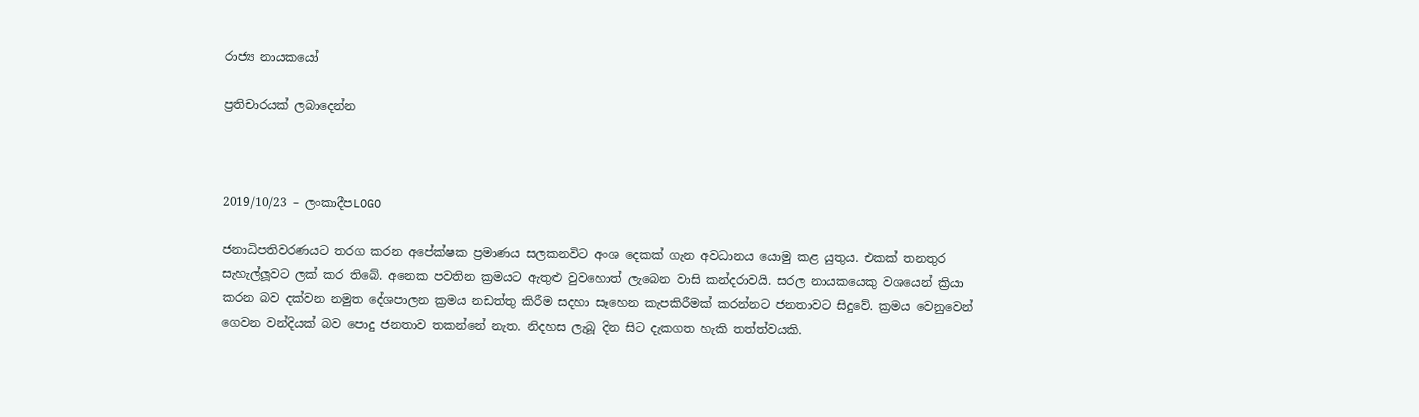රාජ්‍ය නායකයෝ

ප්‍රතිචාරයක් ලබාදෙන්න



2019/10/23 – ලංකාදීපLOGO

ජනාධිපතිවරණයට තරග කරන අපේක්ෂක ප්‍රමාණය සලකනවිට අංශ දෙකක් ගැන අවධානය යොමු කළ යුතුය. එකක් තනතුර සැහැල්ලූවට ලක් කර තිබේ. අනෙක පවතින ක්‍රමයට ඇතුළු වුවහොත් ලැබෙන වාසි කන්දරාවයි. සරල නායකයෙකු වශයෙන් ක්‍රියා කරන බව දක්වන නමුත දේශපාලන ක්‍රමය නඩත්තු කිරීම සදහා සෑහෙන කැපකිරීමක් කරන්නට ජනතාවට සිදුවේ. ක්‍රමය වෙනුවෙන් ගෙවන වන්දියක් බව පොදු ජනතාව තකන්නේ නැත. නිදහස ලැබූ දින සිට දැකගත හැකි තත්ත්වයකි.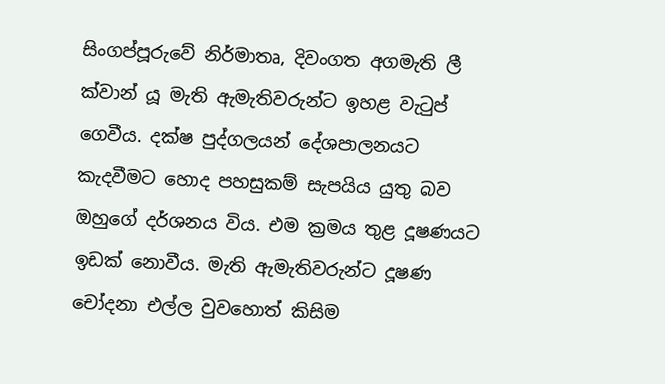සිංගප්පූරුවේ නිර්මාතෘ, දිවංගත අගමැති ලී ක්වාන් යූ මැති ඇමැතිවරුන්ට ඉහළ වැටුප් ගෙවීය. දක්ෂ පුද්ගලයන් දේශපාලනයට කැදවීමට හොද පහසුකම් සැපයිය යුතු බව ඔහුගේ දර්ශනය විය. එම ක්‍රමය තුළ දූෂණයට ඉඩක් නොවීය. මැති ඇමැතිවරුන්ට දූෂණ චෝදනා එල්ල වුවහොත් කිසිම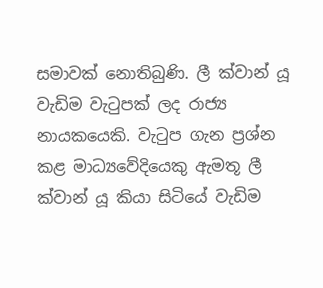සමාවක් නොතිබුණි. ලී ක්වාන් යූ වැඩිම වැටුපක් ලද රාජ්‍ය නායකයෙකි. වැටුප ගැන ප්‍රශ්න කළ මාධ්‍යවේදියෙකු ඇමතූ ලී ක්වාන් යූ කියා සිටියේ වැඩිම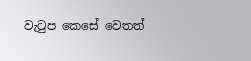වැටුප කෙසේ වෙතත්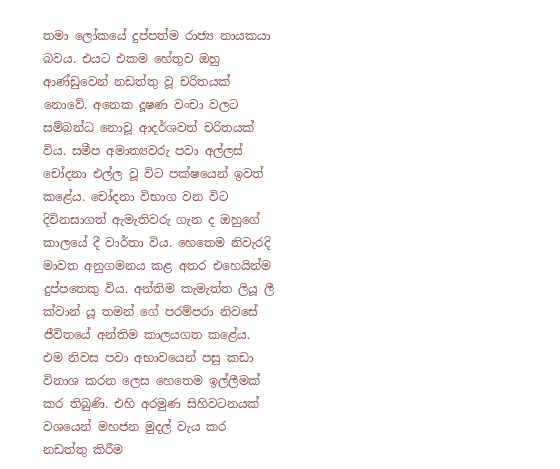තමා ලෝකයේ දුප්පත්ම රාජ්‍ය නායකයා බවය. එයට එකම හේතුව ඔහු ආණ්ඩුවෙන් නඩත්තු වූ චරිතයක් නොවේ. අනෙක දූෂණ වංචා වලට සම්බන්ධ නොවූ ආදර්ශවත් චරිතයක් විය. සමීප අමාත්‍යවරු පවා අල්ලස් චෝදනා එල්ල වූ විට පක්ෂයෙන් ඉවත් කළේය. චෝදනා විභාග වන විට දිවිනසාගත් ඇමැතිවරු ගැන ද ඔහුගේ කාලයේ දී වාර්තා විය. හෙතෙම නිවැරදි මාවත අනුගමනය කළ අතර එහෙයින්ම දුප්පතෙකු විය. අන්තිම කැමැත්ත ලියූ ලී ක්වාන් යූ තමන් ගේ පරම්පරා නිවසේ ජීවිතයේ අන්තිම කාලයගත කළේය. එම නිවස පවා අභාවයෙන් පසු කඩා විනාශ කරන ලෙස හෙතෙම ඉල්ලීමක් කර තිබුණි. එහි අරමුණ සිහිවටනයක් වශයෙන් මහජන මුදල් වැය කර නඩත්තු කිරීම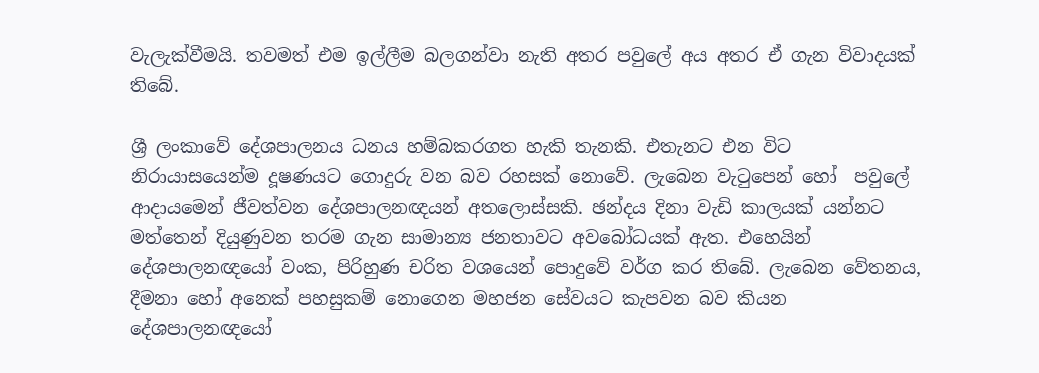වැලැක්වීමයි. තවමත් එම ඉල්ලීම බලගන්වා නැති අතර පවුලේ අය අතර ඒ ගැන විවාදයක් තිබේ.

ශ්‍රී ලංකාවේ දේශපාලනය ධනය හම්බකරගත හැකි තැනකි. එතැනට එන විට නිරායාසයෙන්ම දූෂණයට ගොදුරු වන බව රහසක් නොවේ. ලැබෙන වැටුපෙන් හෝ  පවුලේ ආදායමෙන් ජීවත්වන දේශපාලනඥයන් අතලොස්සකි. ඡන්දය දිනා වැඩි කාලයක් යන්නට මත්තෙන් දියුණුවන තරම ගැන සාමාන්‍ය ජනතාවට අවබෝධයක් ඇත. එහෙයින් දේශපාලනඥයෝ වංක, පිරිහුණ චරිත වශයෙන් පොදුවේ වර්ග කර තිබේ. ලැබෙන වේතනය, දීමනා හෝ අනෙක් පහසුකම් නොගෙන මහජන සේවයට කැපවන බව කියන දේශපාලනඥයෝ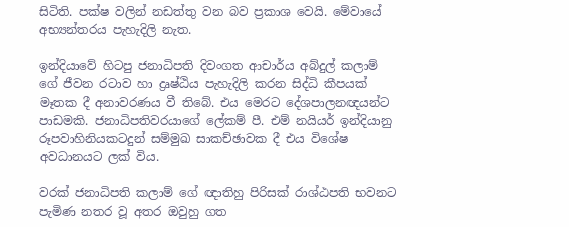සිටිති. පක්ෂ වලින් නඩත්තු වන බව ප්‍රකාශ වෙයි. මේවායේ අභ්‍යන්තරය පැහැදිලි නැත.

ඉන්දියාවේ හිටපු ජනාධිපති දිවංගත ආචාර්ය අබ්දුල් කලාම් ගේ ජීවන රටාව හා ද්‍රෘෂ්ඨිය පැහැදිලි කරන සිද්ධි කීපයක් මෑතක දී අනාවරණය වී තිබේ. එය මෙරට දේශපාලනඥයන්ට පාඩමකි. ජනාධිපතිවරයාගේ ලේකම් පී. එම් නයියර් ඉන්දියානු රූපවාහිනියකටදුන් සම්මුඛ සාකච්ඡාවක දී එය විශේෂ අවධානයට ලක් විය.

වරක් ජනාධිපති කලාම් ගේ ඥාතිහු පිරිසක් රාශ්ඨපති භවනට පැමිණ නතර වූ අතර ඔවුහු ගත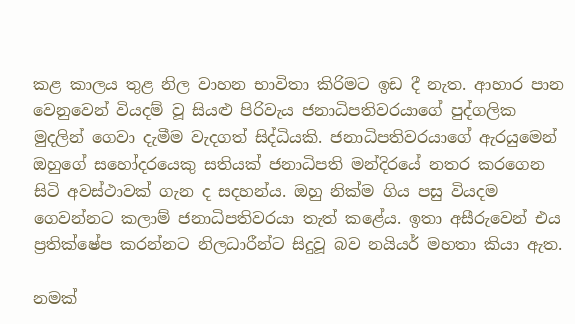කළ කාලය තුළ නිල වාහන භාවිතා කිරිමට ඉඩ දී නැත. ආහාර පාන වෙනුවෙන් වියදම් වූ සියළු පිරිවැය ජනාධිපතිවරයාගේ පුද්ගලික මුදලින් ගෙවා දැමීම වැදගත් සිද්ධියකි. ජනාධිපතිවරයාගේ ඇරයුමෙන් ඔහුගේ සහෝදරයෙකු සතියක් ජනාධිපති මන්දිරයේ නතර කරගෙන සිටි අවස්ථාවක් ගැන ද සදහන්ය. ඔහු නික්ම ගිය පසු වියදම ගෙවන්නට කලාම් ජනාධිපතිවරයා තැත් කළේය. ඉතා අසීරුවෙන් එය ප්‍රතික්ෂේප කරන්නට නිලධාරීන්ට සිදුවූ බව නයියර් මහතා කියා ඇත.

නමක්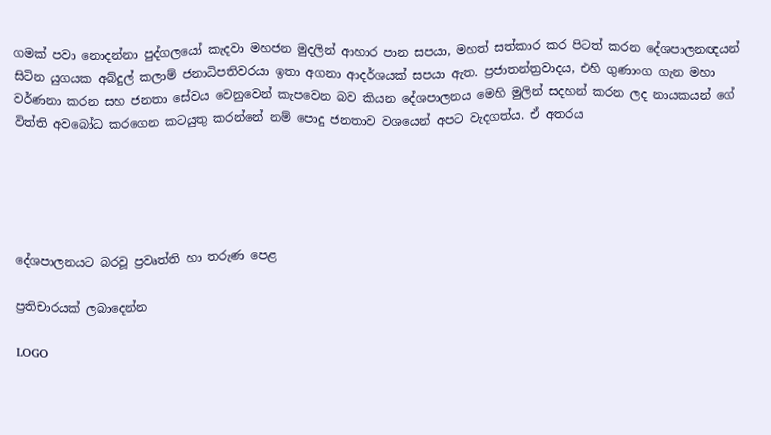ගමක් පවා නොදන්නා පුද්ගලයෝ කැදවා මහජන මුදලින් ආහාර පාන සපයා, මහත් සත්කාර කර පිටත් කරන දේශපාලනඥයන් සිටින යුගයක අබ්දුල් කලාම් ජනාධිපතිවරයා ඉතා අගනා ආදර්ශයක් සපයා ඇත. ප්‍රජාතන්ත්‍රවාදය, එහි ගුණාංග ගැන මහා වර්ණනා කරන සහ ජනතා සේවය වෙනුවෙන් කැපවෙන බව කියන දේශපාලනය මෙහි මුලින් සදහන් කරන ලද නායකයන් ගේ විත්ති අවබෝධ කරගෙන කටයුතු කරන්නේ නම් පොදු ජනතාව වශයෙන් අපට වැදගත්ය. ඒ අතරය





දේශපාලනයට බරවූ ප්‍රවෘත්ති හා තරුණ පෙළ

ප්‍රතිචාරයක් ලබාදෙන්න

LOGO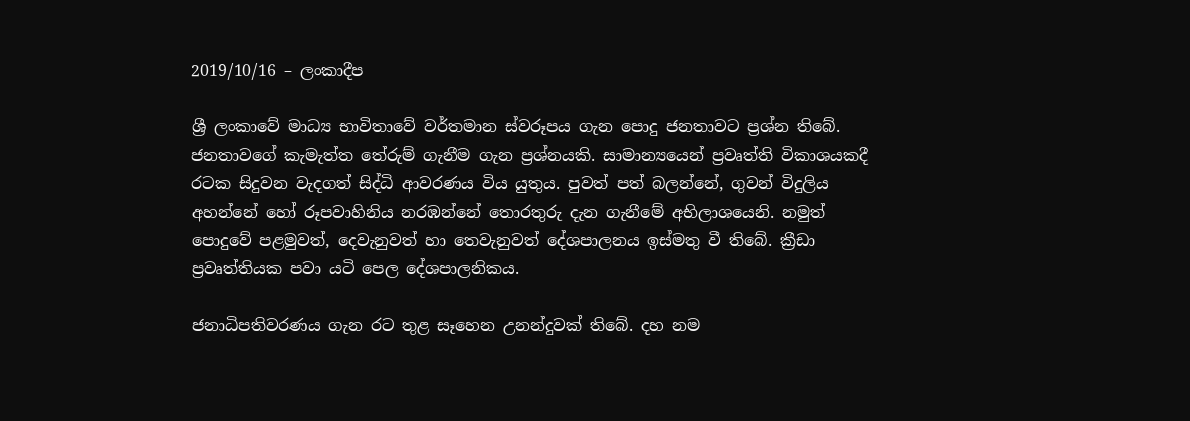2019/10/16 – ලංකාදීප

ශ්‍රී ලංකාවේ මාධ්‍ය භාවිතාවේ වර්තමාන ස්වරූපය ගැන පොදු ජනතාවට ප්‍රශ්න තිබේ. ජනතාවගේ කැමැත්ත තේරුම් ගැනීම ගැන ප්‍රශ්නයකි. සාමාන්‍යයෙන් ප්‍රවෘත්ති විකාශයකදී රටක සිදුවන වැදගත් සිද්ධි ආවරණය විය යුතුය. පුවත් පත් බලන්නේ, ගුවන් විදුලිය අහන්නේ හෝ රූපවාහිනිය නරඹන්නේ තොරතුරු දැන ගැනීමේ අභිලාශයෙනි. නමුත් පොදුවේ පළමුවත්, දෙවැනුවත් හා තෙවැනුවත් දේශපාලනය ඉස්මතු වී තිබේ. ක්‍රීඩා ප්‍රවෘත්තියක පවා යටි පෙල දේශපාලනිකය.

ජනාධිපතිවරණය ගැන රට තුළ සෑහෙන උනන්දුවක් තිබේ. දහ නම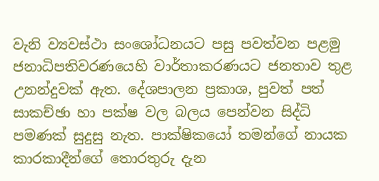වැනි ව්‍යවස්ථා සංශෝධනයට පසු පවත්වන පළමු ජනාධිපතිවරණයෙහි වාර්තාකරණයට ජනතාව තුළ උනන්දුවක් ඇත. දේශපාලන ප්‍රකාශ, පුවත් පත් සාකච්ඡා හා පක්ෂ වල බලය පෙන්වන සිද්ධි පමණක් සුදුසු නැත. පාක්ෂිකයෝ තමන්ගේ නායක කාරකාදීන්ගේ තොරතුරු දැන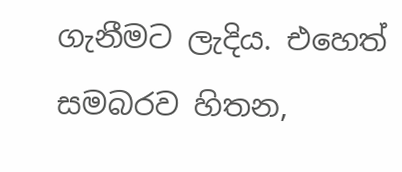ගැනීමට ලැදිය. එහෙත් සමබරව හිතන,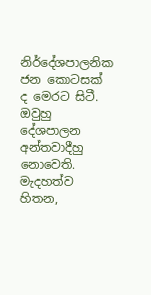නිර්දේශපාලනික ජන කොටසක් ද මෙරට සිටී. ඔවුහු දේශපාලන අන්තවාදීහු නොවෙති. මැදහත්ව හිතන,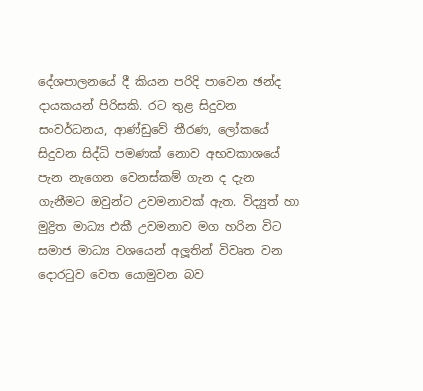දේශපාලනයේ දී කියන පරිදි පාවෙන ඡන්ද දායකයන් පිරිසකි. රට තුළ සිදුවන සංවර්ධනය, ආණ්ඩුවේ තීරණ, ලෝකයේ සිදුවන සිද්ධි පමණක් නොව අභවකාශයේ පැන නැගෙන වෙනස්කම් ගැන ද දැන ගැනීමට ඔවුන්ට උවමනාවක් ඇත. විද්‍යුත් හා මුද්‍රිත මාධ්‍ය එකී උවමනාව මග හරින විට සමාජ මාධ්‍ය වශයෙන් අලූතින් විවෘත වන දොරටුව වෙත යොමුවන බව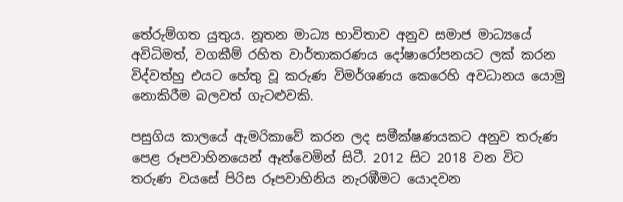තේරුම්ගත යුතුය. නූතන මාධ්‍ය භාවිතාව අනුව සමාජ මාධ්‍යයේ අවිධිමත්, වගකීම් රහිත වාර්තාකරණය දෝෂාරෝපනයට ලක් කරන විද්වත්හු එයට හේතු වූ කරුණ විමර්ශණය කෙරෙහි අවධානය යොමු නොකිරීම බලවත් ගැටළුවකි.

පසුගිය කාලයේ ඇමරිකාවේ කරන ලද සමීක්ෂණයකට අනුව තරුණ පෙළ රූපවාහිනයෙන් ඈත්වෙමින් සිටී. 2012 සිට 2018 වන විට තරුණ වයසේ පිරිස රූපවාහිනිය නැරඹීමට යොදවන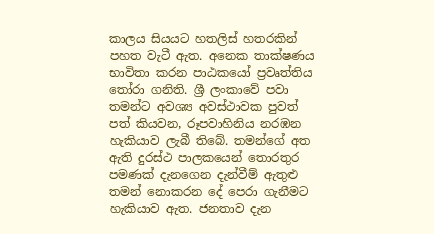කාලය සියයට හතලිස් හතරකින් පහත වැටී ඇත. අනෙක තාක්ෂණය භාවිතා කරන පාඨකයෝ ප්‍රවෘත්තිය තෝරා ගනිති. ශ්‍රී ලංකාවේ පවා තමන්ට අවශ්‍ය අවස්ථාවක පුවත් පත් කියවන, රූපවාහිනිය නරඹන හැකියාව ලැබී තිබේ. තමන්ගේ අත ඇති දුරස්ථ පාලකයෙන් තොරතුර පමණක් දැනගෙන දැන්වීම් ඇතුළු තමන් නොකරන දේ පෙරා ගැනීමට හැකියාව ඇත. ජනතාව දැන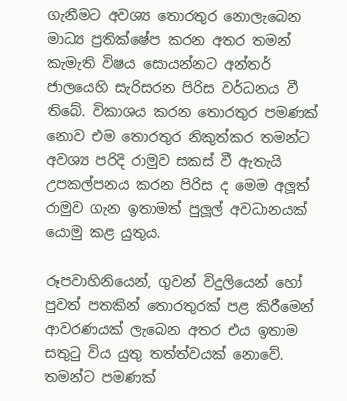ගැනීමට අවශ්‍ය තොරතුර නොලැබෙන මාධ්‍ය ප්‍රතික්ෂේප කරන අතර තමන් කැමැති විෂය සොයන්නට අන්තර් ජාලයෙහි සැරිසරන පිරිස වර්ධනය වී තිබේ. විකාශය කරන තොරතුර පමණක් නොව එම තොරතුර නිකුත්කර තමන්ට අවශ්‍ය පරිදි රාමුව සකස් වී ඇතැයි උපකල්පනය කරන පිරිස ද මෙම අලූත් රාමුව ගැන ඉතාමත් පුලූල් අවධානයක් යොමු කළ යුතුය.

රූපවාහිනියෙන්, ගුවන් විදුලියෙන් හෝ පුවත් පතකින් තොරතුරක් පළ කිරීමෙන් ආවරණයක් ලැබෙන අතර එය ඉතාම සතුටු විය යුතු තත්ත්වයක් නොවේ. තමන්ට පමණක්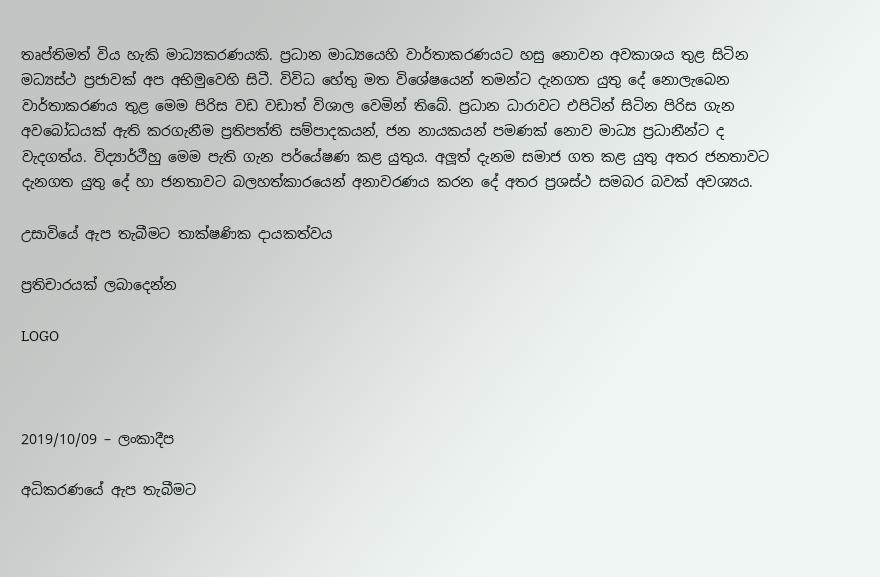තෘප්තිමත් විය හැකි මාධ්‍යකරණයකි. ප්‍රධාන මාධ්‍යයෙහි වාර්තාකරණයට හසු නොවන අවකාශය තුළ සිටින මධ්‍යස්ථ ප්‍රජාවක් අප අභිමුවෙහි සිටී. විවිධ හේතු මත විශේෂයෙන් තමන්ට දැනගත යුතු දේ නොලැබෙන වාර්තාකරණය තුළ මෙම පිරිස වඩ වඩාත් විශාල වෙමින් තිබේ. ප්‍රධාන ධාරාවට එපිටින් සිටින පිරිස ගැන අවබෝධයක් ඇති කරගැනීම ප්‍රතිපත්ති සම්පාදකයන්, ජන නායකයන් පමණක් නොව මාධ්‍ය ප්‍රධානීන්ට ද වැදගත්ය. විද්‍යාර්ථීහු මෙම පැති ගැන පර්යේෂණ කළ යුතුය. අලූත් දැනම සමාජ ගත කළ යුතු අතර ජනතාවට දැනගත යුතු දේ හා ජනතාවට බලහත්කාරයෙන් අනාවරණය කරන දේ අතර ප්‍රශස්ථ සමබර බවක් අවශ්‍යය.

උසාවියේ ඇප තැබීමට තාක්ෂණික දායකත්වය

ප්‍රතිචාරයක් ලබාදෙන්න

LOGO



2019/10/09 – ලංකාදීප

අධිකරණයේ ඇප තැබීමට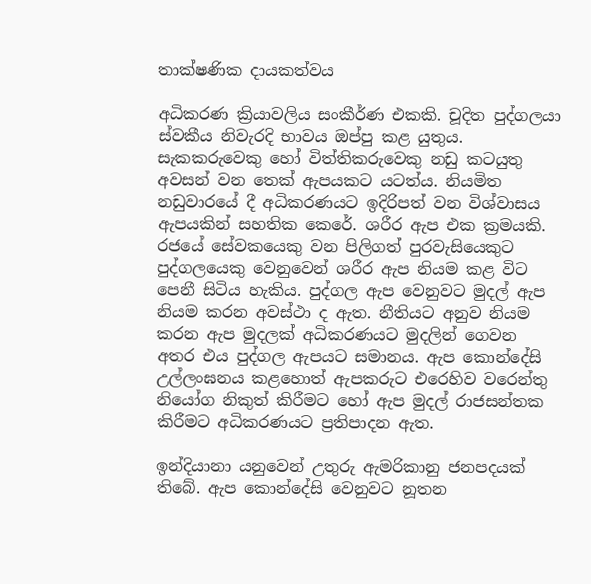තාක්ෂණික දායකත්වය

අධිකරණ ක්‍රියාවලිය සංකීර්ණ එකකි. චූදිත පුද්ගලයා ස්වකීය නිවැරදි භාවය ඔප්පු කළ යුතුය. සැකකරුවෙකු හෝ විත්තිකරුවෙකු නඩු කටයුතු අවසන් වන තෙක් ඇපයකට යටත්ය. නියමිත නඩුවාරයේ දී අධිකරණයට ඉදිරිපත් වන විශ්වාසය ඇපයකින් සහතික කෙරේ. ශරීර ඇප එක ක්‍රමයකි. රජයේ සේවකයෙකු වන පිලිගත් පුරවැසියෙකුට පුද්ගලයෙකු වෙනුවෙන් ශරීර ඇප නියම කළ විට පෙනී සිටිය හැකිය. පුද්ගල ඇප වෙනුවට මුදල් ඇප නියම කරන අවස්ථා ද ඇත. නීතියට අනුව නියම කරන ඇප මුදලක් අධිකරණයට මුදලින් ගෙවන අතර එය පුද්ගල ඇපයට සමානය. ඇප කොන්දේසි උල්ලංඝනය කළහොත් ඇපකරුට එරෙහිව වරෙන්තු නියෝග නිකුත් කිරීමට හෝ ඇප මුදල් රාජසන්තක කිරීමට අධිකරණයට ප්‍රතිපාදන ඇත.

ඉන්දියානා යනුවෙන් උතුරු ඇමරිකානු ජනපදයක් තිබේ. ඇප කොන්දේසි වෙනුවට නූතන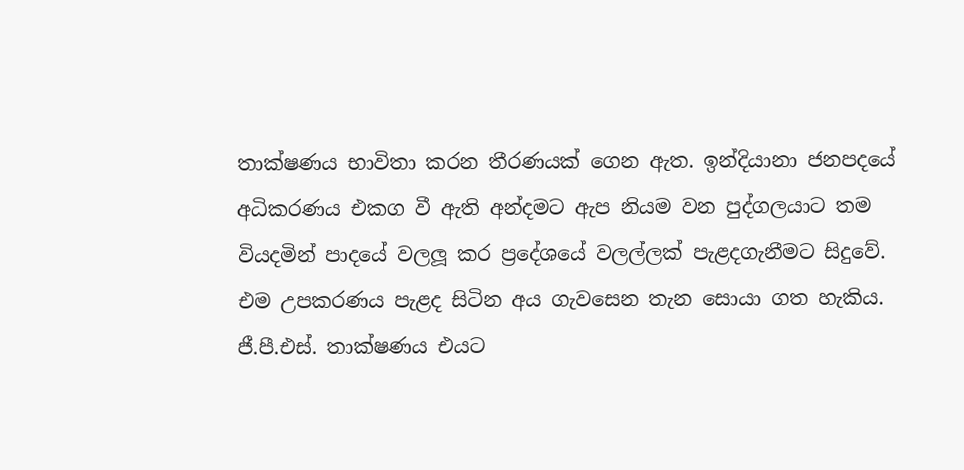තාක්ෂණය භාවිතා කරන තීරණයක් ගෙන ඇත. ඉන්දියානා ජනපදයේ අධිකරණය එකග වී ඇති අන්දමට ඇප නියම වන පුද්ගලයාට තම වියදමින් පාදයේ වලලූ කර ප්‍රදේශයේ වලල්ලක් පැළදගැනීමට සිදුවේ. එම උපකරණය පැළද සිටින අය ගැවසෙන තැන සොයා ගත හැකිය. ජී.පී.එස්. තාක්ෂණය එයට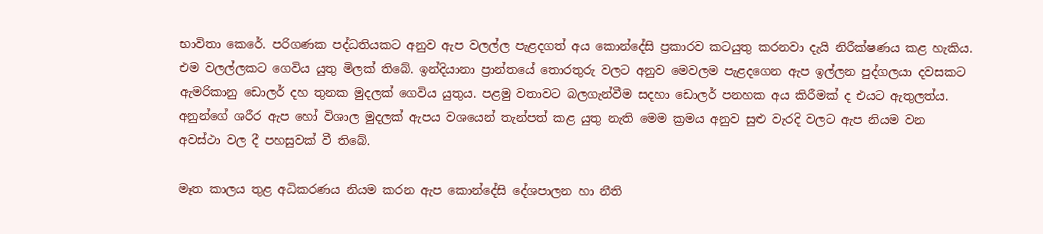භාවිතා කෙරේ. පරිගණක පද්ධතියකට අනුව ඇප වලල්ල පැළදගත් අය කොන්දේසි ප්‍රකාරව කටයුතු කරනවා දැයි නිරීක්ෂණය කළ හැකිය. එම වලල්ලකට ගෙවිය යුතු මිලක් තිබේ. ඉන්දියානා ප්‍රාන්තයේ තොරතුරු වලට අනුව මෙවලම පැළදගෙන ඇප ඉල්ලන පුද්ගලයා දවසකට ඇමරිකානු ඩොලර් දහ තුනක මුදලක් ගෙවිය යුතුය. පළමු වතාවට බලගැන්වීම සදහා ඩොලර් පනහක අය කිරීමක් ද එයට ඇතුලත්ය. අනුන්ගේ ශරීර ඇප හෝ විශාල මුදලක් ඇපය වශයෙන් තැන්පත් කළ යුතු නැති මෙම ක්‍රමය අනුව සුළු වැරදි වලට ඇප නියම වන අවස්ථා වල දී පහසුවක් වී තිබේ.

මෑත කාලය තුළ අධිකරණය නියම කරන ඇප කොන්දේසි දේශපාලන හා නීති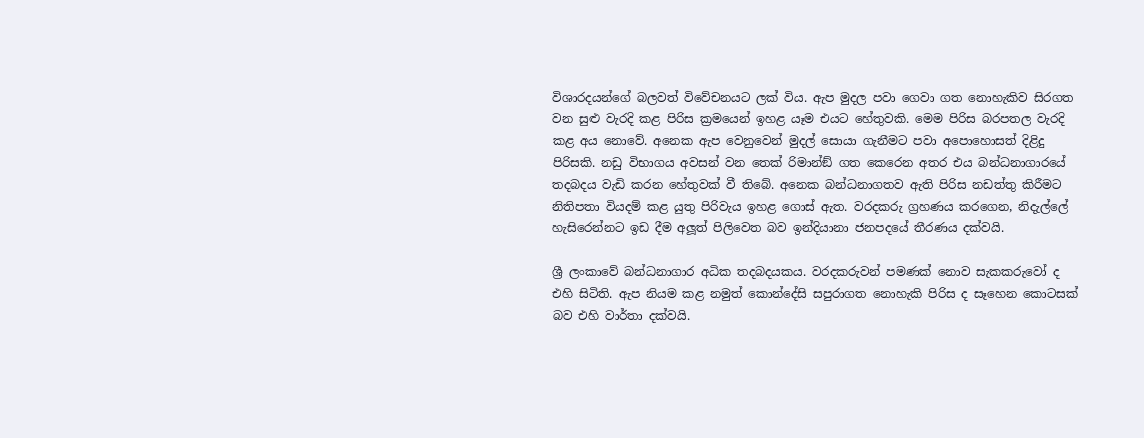විශාරදයන්ගේ බලවත් විවේචනයට ලක් විය. ඇප මුදල පවා ගෙවා ගත නොහැකිව සිරගත වන සුළු වැරදි කළ පිරිස ක්‍රමයෙන් ඉහළ යෑම එයට හේතුවකි. මෙම පිරිස බරපතල වැරදි කළ අය නොවේ. අනෙක ඇප වෙනුවෙන් මුදල් සොයා ගැනීමට පවා අපොහොසත් දිළිදු පිරිසකි. නඩු විභාගය අවසන් වන තෙක් රිමාන්ඞ් ගත කෙරෙන අතර එය බන්ධනාගාරයේ තදබදය වැඩි කරන හේතුවක් වී තිබේ. අනෙක බන්ධනාගතව ඇති පිරිස නඩත්තු කිරීමට නිතිපතා වියදම් කළ යුතු පිරිවැය ඉහළ ගොස් ඇත. වරදකරු ග්‍රහණය කරගෙන, නිදැල්ලේ හැසිරෙන්නට ඉඩ දීම අලූත් පිලිවෙත බව ඉන්දියානා ජනපදයේ තීරණය දක්වයි.

ශ්‍රී ලංකාවේ බන්ධනාගාර අධික තදබදයකය. වරදකරුවන් පමණක් නොව සැකකරුවෝ ද එහි සිටිති. ඇප නියම කළ නමුත් කොන්දේසි සපුරාගත නොහැකි පිරිස ද සෑහෙන කොටසක් බව එහි වාර්තා දක්වයි.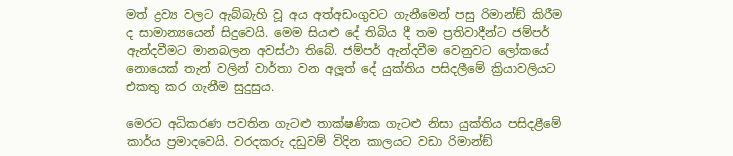මත් ද්‍රව්‍ය වලට ඇබ්බැහි වූ අය අත්අඩංගුවට ගැනීමෙන් පසු රිමාන්ඞ් කිරීම ද සාමාන්‍යයෙන් සිදුවෙයි. මෙම සියළු දේ තිබිය දී තම ප්‍රතිවාදීන්ට ජම්පර් ඇන්දවීමට මානබලන අවස්ථා තිබේ. ජම්පර් ඇන්දවීම වෙනුවට ලෝකයේ නොයෙක් තැන් වලින් වාර්තා වන අලූත් දේ යුක්තිය පසිදලීමේ ක්‍රියාවලියට එකතු කර ගැනීම සුදුසුය.

මෙරට අධිකරණ පවතින ගැටළු තාක්ෂණික ගැටළු නිසා යුක්තිය පසිදළීමේ කාර්ය ප්‍රමාදවෙයි. වරදකරු දඩුවම් විදින කාලයට වඩා රිමාන්ඞ්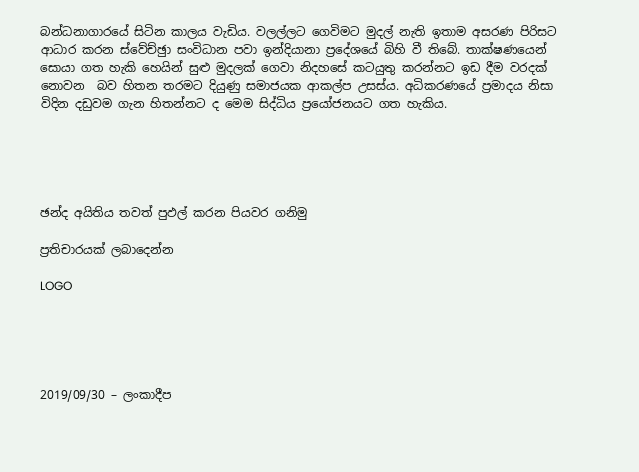බන්ධනාගාරයේ සිටින කාලය වැඩිය. වලල්ලට ගෙවිමට මුදල් නැති ඉතාම අසරණ පිරිසට ආධාර කරන ස්වේච්ඡුා සංවිධාන පවා ඉන්දියානා ප්‍රදේශයේ බිහි වී තිබේ. තාක්ෂණයෙන් සොයා ගත හැකි හෙයින් සුළු මුදලක් ගෙවා නිදහසේ කටයුතු කරන්නට ඉඩ දීම වරදක් නොවන  බව හිතන තරමට දියුණු සමාජයක ආකල්ප උසස්ය. අධිකරණයේ ප්‍රමාදය නිසා විදින දඩුවම ගැන හිතන්නට ද මෙම සිද්ධිය ප්‍රයෝජනයට ගත හැකිය.





ඡන්ද අයිතිය තවත් පුඵල් කරන පියවර ගනිමු

ප්‍රතිචාරයක් ලබාදෙන්න

LOGO





2019/09/30 – ලංකාදීප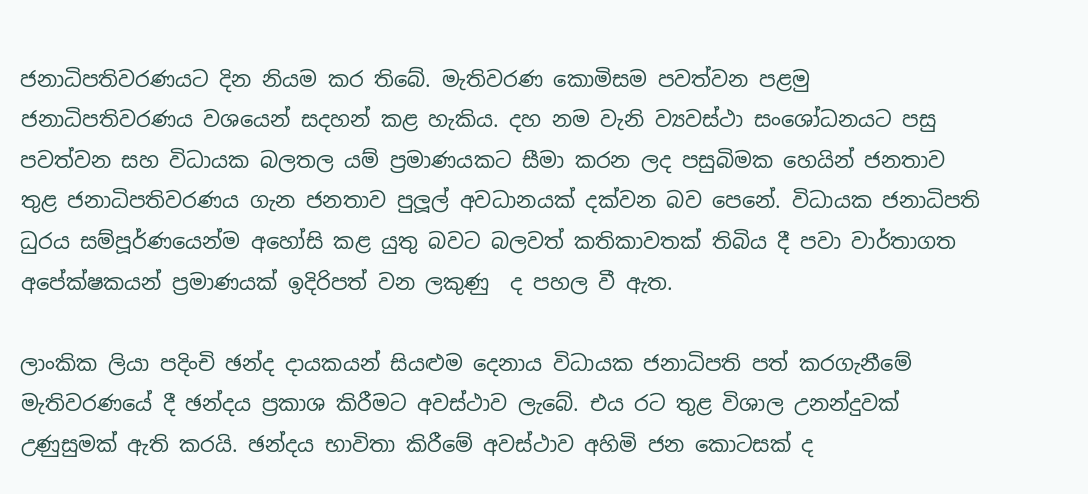ජනාධිපතිවරණයට දින නියම කර තිබේ. මැතිවරණ කොමිසම පවත්වන පළමු ජනාධිපතිවරණය වශයෙන් සදහන් කළ හැකිය. දහ නම වැනි ව්‍යවස්ථා සංශෝධනයට පසු පවත්වන සහ විධායක බලතල යම් ප්‍රමාණයකට සීමා කරන ලද පසුබිමක හෙයින් ජනතාව තුළ ජනාධිපතිවරණය ගැන ජනතාව පුලූල් අවධානයක් දක්වන බව පෙනේ. විධායක ජනාධිපති ධුරය සම්පූර්ණයෙන්ම අහෝසි කළ යුතු බවට බලවත් කතිකාවතක් තිබිය දී පවා වාර්තාගත අපේක්ෂකයන් ප්‍රමාණයක් ඉදිරිපත් වන ලකුණු  ද පහල වී ඇත.

ලාංකික ලියා පදිංචි ඡන්ද දායකයන් සියළුම දෙනාය විධායක ජනාධිපති පත් කරගැනීමේ මැතිවරණයේ දී ඡන්දය ප්‍රකාශ කිරීමට අවස්ථාව ලැබේ. එය රට තුළ විශාල උනන්දුවක් උණුසුමක් ඇති කරයි. ඡන්දය භාවිතා කිරීමේ අවස්ථාව අහිමි ජන කොටසක් ද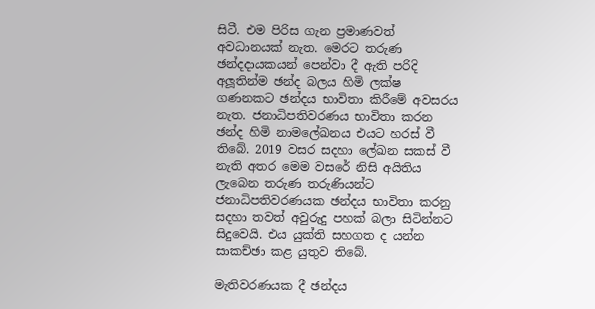සිටී. එම පිරිස ගැන ප්‍රමාණවත් අවධානයක් නැත. මෙරට තරුණ ඡන්දදායකයන් පෙන්වා දී ඇති පරිදි අලූතින්ම ඡන්ද බලය හිමි ලක්ෂ ගණනකට ඡන්දය භාවිතා කිරීමේ අවසරය නැත. ජනාධිපතිවරණය භාවිතා කරන ඡන්ද හිමි නාමලේඛනය එයට හරස් වී තිබේ. 2019 වසර සදහා ලේඛන සකස් වී නැති අතර මෙම වසරේ නිසි අයිතිය ලැබෙන තරුණ තරුණියන්ට ජනාධිපතිවරණයක ඡන්දය භාවිතා කරනු සදහා තවත් අවුරුදු පහක් බලා සිටින්නට සිදුවෙයි. එය යුක්ති සහගත ද යන්න සාකච්ඡා කළ යුතුව තිබේ.

මැතිවරණයක දී ඡන්දය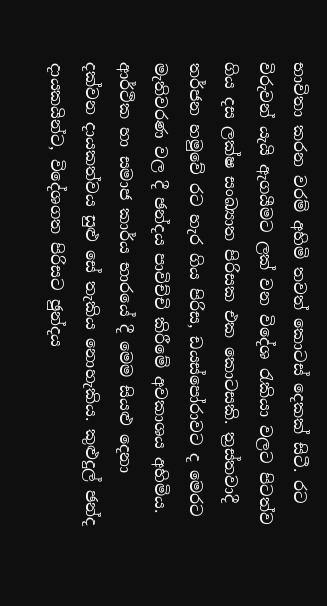භාවිතා කරන වරම් අහිමි තවත් කොටස් දෙකක් සිටී. රට විරුවන් යැයි ඇගයීමට ලක් වන විදේශ රැකියා වලට පිටත්ව ගිය දස ලක්ෂ සංඛ්‍යාත පිරිසක එක කොටසකි. ත්‍රස්තවාදී තර්ජන හමුවේ රට හැර ගිය පිරිස, ඩයස්පෝරාවට ද මෙරට මැතිවරණ වල දී ඡන්දය පාවිච්චි කිරීමේ අවකාශය අහිමිය. ආර්ථික හා සමාජ කාර්ය භාරයේ දී මෙම සියළු දෙනා දක්වන දායකත්වය සුළු සේ තැකිය නොහැකිය. කුළුදුල් ඡන්ද දායකයින්ට, විදේශගත පිරිසට ඡුන්දය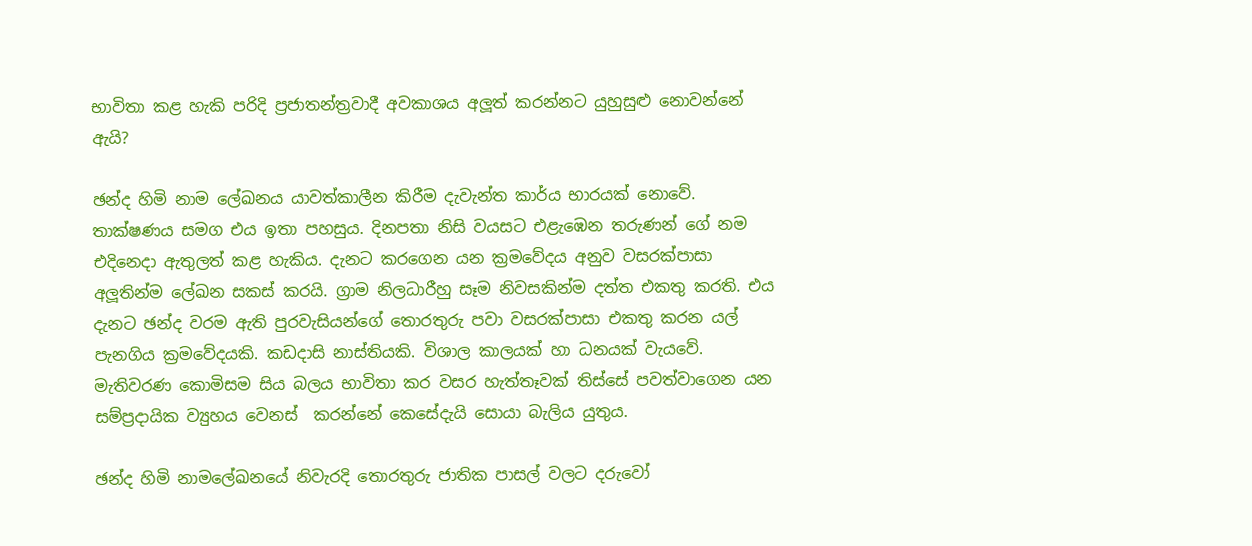භාවිතා කළ හැකි පරිදි ප්‍රජාතන්ත්‍රවාදී අවකාශය අලූත් කරන්නට යුහුසුළු නොවන්නේ ඇයි?

ඡන්ද හිමි නාම ලේඛනය යාවත්කාලීන කිරීම දැවැන්ත කාර්ය භාරයක් නොවේ. තාක්ෂණය සමග එය ඉතා පහසුය. දිනපතා නිසි වයසට එළැඹෙන තරුණන් ගේ නම එදිනෙදා ඇතුලත් කළ හැකිය. දැනට කරගෙන යන ක්‍රමවේදය අනුව වසරක්පාසා අලූතින්ම ලේඛන සකස් කරයි. ග්‍රාම නිලධාරීහු සෑම නිවසකින්ම දත්ත එකතු කරති. එය දැනට ඡන්ද වරම ඇති පුරවැසියන්ගේ තොරතුරු පවා වසරක්පාසා එකතු කරන යල් පැනගිය ක්‍රමවේදයකි. කඩදාසි නාස්තියකි. විශාල කාලයක් හා ධනයක් වැයවේ. මැතිවරණ කොමිසම සිය බලය භාවිතා කර වසර හැත්තෑවක් තිස්සේ පවත්වාගෙන යන සම්ප්‍රදායික ව්‍යුහය වෙනස්  කරන්නේ කෙසේදැයි සොයා බැලිය යුතුය.

ඡන්ද හිමි නාමලේඛනයේ නිවැරදි තොරතුරු ජාතික පාසල් වලට දරුවෝ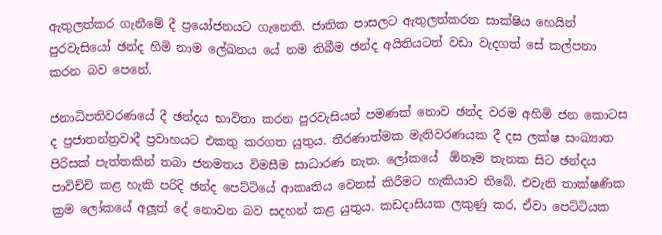ඇතුලත්කර ගැනීමේ දී ප්‍රයෝජනයට ගැනෙති. ජාතික පාසලට ඇතුලත්කරන සාක්ෂිය හෙයින් පුරවැසියෝ ඡන්ද හිමි නාම ලේඛනය යේ නම තිබීම ඡන්ද අයිතියටත් වඩා වැදගත් සේ කල්පනා කරන බව පෙනේ.

ජනාධිපතිවරණයේ දී ඡන්දය භාවිතා කරන පුරවැසියන් පමණක් නොව ඡන්ද වරම අහිමි ජන කොටස ද ප්‍රජාතන්ත්‍රවාදී ප්‍රවාහයට එකතු කරගත යුතුය. තීරණාත්මක මැතිවරණයක දී දස ලක්ෂ සංඛ්‍යාත පිරිසක් පැත්තකින් තබා ජනමතය විමසීම සාධාරණ නැත. ලෝකයේ  ඕනෑම තැනක සිට ඡන්දය පාවිච්චි කළ හැකි පරිදි ඡන්ද පෙට්ටියේ ආකෘතිය වෙනස් කිරීමට හැකියාව තිබේ. එවැනි තාක්ෂණික ක්‍රම ලෝකයේ අලූත් දේ නොවන බව සදහන් කළ යුතුය. කඩදාසියක ලකුණු කර, ඒවා පෙට්ටියක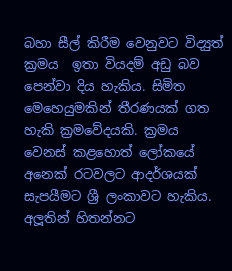බහා සීල් කිරීම වෙනුවට විද්‍යුත් ක්‍රමය  ඉතා වියදම් අඩු බව පෙන්වා දිය හැකිය. සිමිත මෙහෙයුමකින් තීරණයක් ගත හැකි ක්‍රමවේදයකි. ක්‍රමය වෙනස් කළහොත් ලෝකයේ අනෙක් රටවලට ආදර්ශයක් සැපයීමට ශ්‍රී ලංකාවට හැකිය. අලූතින් හිතන්නට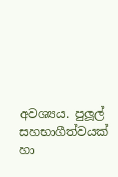අවශ්‍යය. පුලූල් සහභාගීත්වයක් හා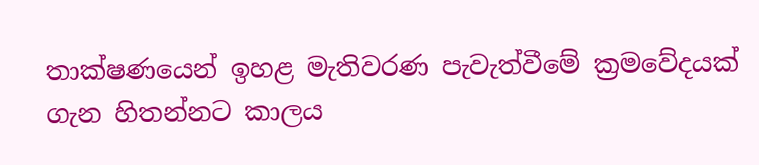තාක්ෂණයෙන් ඉහළ මැතිවරණ පැවැත්වීමේ ක්‍රමවේදයක් ගැන හිතන්නට කාලය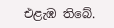එළැඹ තිබේ.